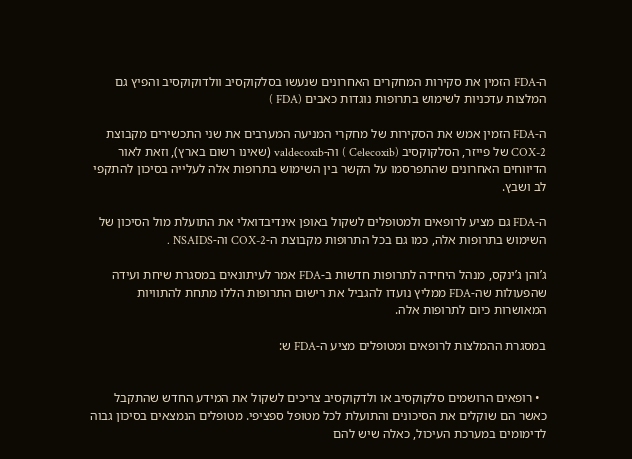ה-FDA הזמין את סקירות המחקרים האחרונים שנעשו בסלקוקסיב וולדוקוקסיב והפיץ גם המלצות עדכניות לשימוש בתרופות נוגדות כאבים (FDA )

ה-FDA הזמין אמש את הסקירות של מחקרי המניעה המערבים את שני התכשירים מקבוצת COX-2 של פייזר, הסלקוקסיב (Celecoxib ) וה-valdecoxib (שאינו רשום בארץ), וזאת לאור הדיווחים האחרונים שהתפרסמו על הקשר בין השימוש בתרופות אלה לעלייה בסיכון להתקפי לב ושבץ.

ה-FDA גם מציע לרופאים ולמטופלים לשקול באופן אינדיבדואלי את התועלת מול הסיכון של השימוש בתרופות אלה, כמו גם בכל התרופות מקבוצת ה-COX-2 וה-NSAIDS .

ג’והן ג’ינקס, מנהל היחידה לתרופות חדשות ב-FDA אמר לעיתונאים במסגרת שיחת ועידה שהפעולות שה-FDA ממליץ נועדו להגביל את רישום התרופות הללו מתחת להתוויות המאושרות כיום לתרופות אלה.

במסגרת ההמלצות לרופאים ומטופלים מציע ה-FDA ש:


  • רופאים הרושמים סלקוקסיב או ולדקוקסיב צריכים לשקול את המידע החדש שהתקבל כאשר הם שוקלים את הסיכונים והתועלת לכל מטופל ספציפי. מטופלים הנמצאים בסיכון גבוה לדימומים במערכת העיכול, כאלה שיש להם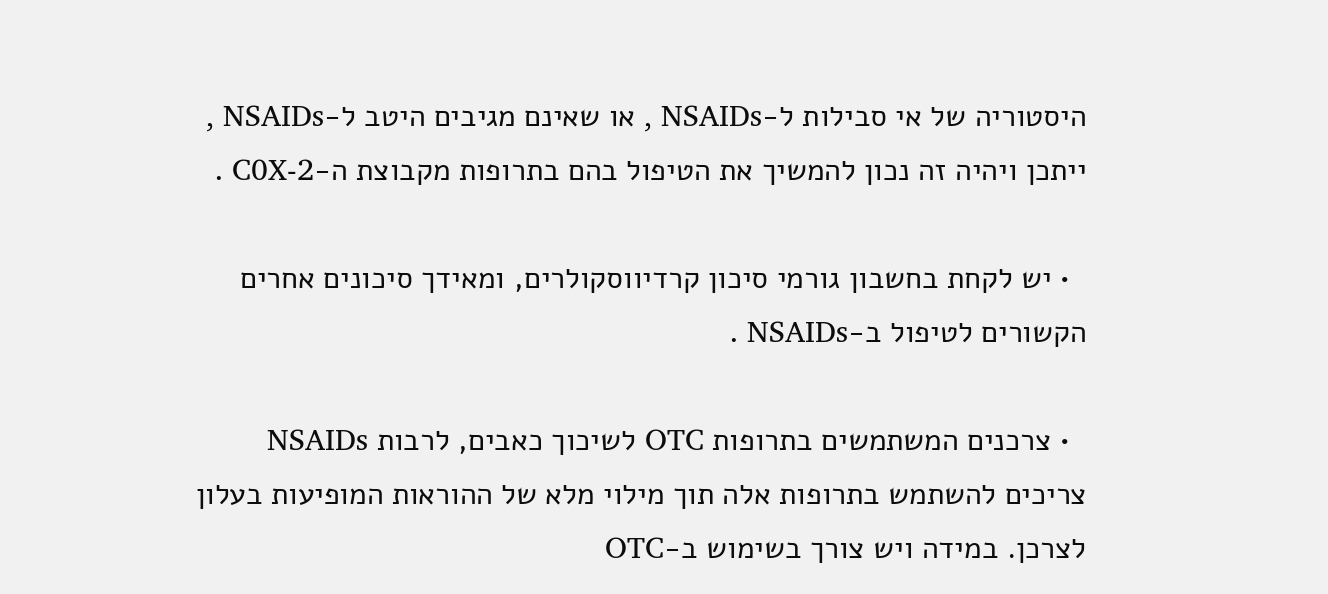היסטוריה של אי סבילות ל-NSAIDs , או שאינם מגיבים היטב ל-NSAIDs , ייתכן ויהיה זה נכון להמשיך את הטיפול בהם בתרופות מקבוצת ה-C0X-2 .

  • יש לקחת בחשבון גורמי סיכון קרדיווסקולרים, ומאידך סיכונים אחרים הקשורים לטיפול ב-NSAIDs .

  • צרכנים המשתמשים בתרופות OTC לשיכוך כאבים, לרבות NSAIDs צריכים להשתמש בתרופות אלה תוך מילוי מלא של ההוראות המופיעות בעלון לצרכן. במידה ויש צורך בשימוש ב-OTC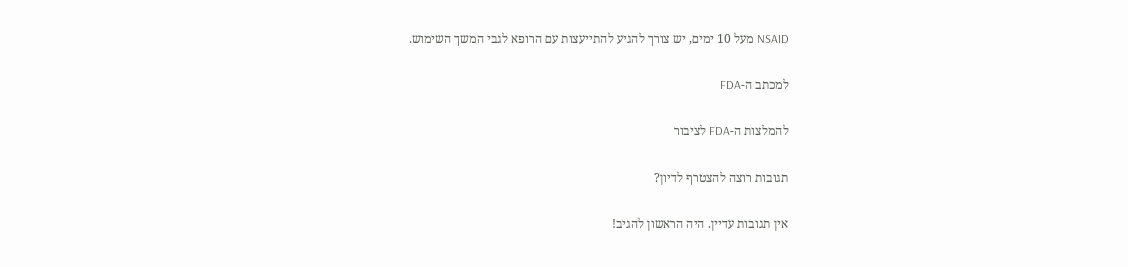NSAID מעל 10 ימים, יש צורך להגיע להתייעצות עם הרופא לגבי המשך השימוש.

למכתב ה-FDA

להמלצות ה-FDA לציבור

תגובות רוצה להצטרף לדיון?

אין תגובות עדיין. היה הראשון להגיב!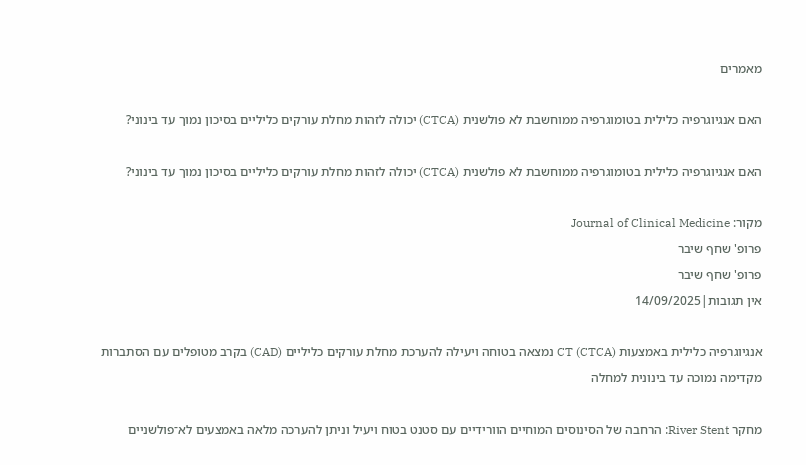מאמרים

האם אנגיוגרפיה כלילית בטומוגרפיה ממוחשבת לא פולשנית (CTCA) יכולה לזהות מחלת עורקים כליליים בסיכון נמוך עד בינוני?

האם אנגיוגרפיה כלילית בטומוגרפיה ממוחשבת לא פולשנית (CTCA) יכולה לזהות מחלת עורקים כליליים בסיכון נמוך עד בינוני?

מקור: Journal of Clinical Medicine
פרופ' שחף שיבר
פרופ' שחף שיבר
אין תגובות|14/09/2025

אנגיוגרפיה כלילית באמצעות CT (CTCA) נמצאה בטוחה ויעילה להערכת מחלת עורקים כליליים (CAD) בקרב מטופלים עם הסתברות מקדימה נמוכה עד בינונית למחלה

מחקר River Stent: הרחבה של הסינוסים המוחיים הוורידיים עם סטנט בטוח ויעיל וניתן להערכה מלאה באמצעים לא־פולשניים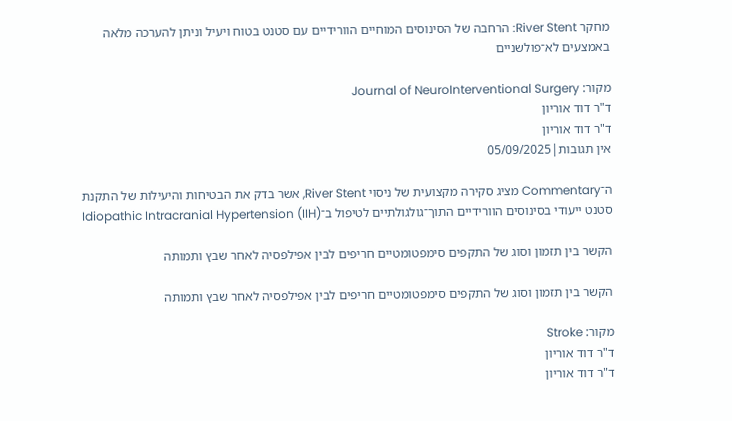מחקר River Stent: הרחבה של הסינוסים המוחיים הוורידיים עם סטנט בטוח ויעיל וניתן להערכה מלאה באמצעים לא־פולשניים

מקור: Journal of NeuroInterventional Surgery
ד"ר דוד אוריון
ד"ר דוד אוריון
אין תגובות|05/09/2025

ה־Commentary מציג סקירה מקצועית של ניסוי River Stent, אשר בדק את הבטיחות והיעילות של התקנת סטנט ייעודי בסינוסים הוורידיים התוך־גולגולתיים לטיפול ב־Idiopathic Intracranial Hypertension (IIH)

הקשר בין תזמון וסוג של התקפים סימפטומטיים חריפים לבין אפילפסיה לאחר שבץ ותמותה

הקשר בין תזמון וסוג של התקפים סימפטומטיים חריפים לבין אפילפסיה לאחר שבץ ותמותה

מקור: Stroke
ד"ר דוד אוריון
ד"ר דוד אוריון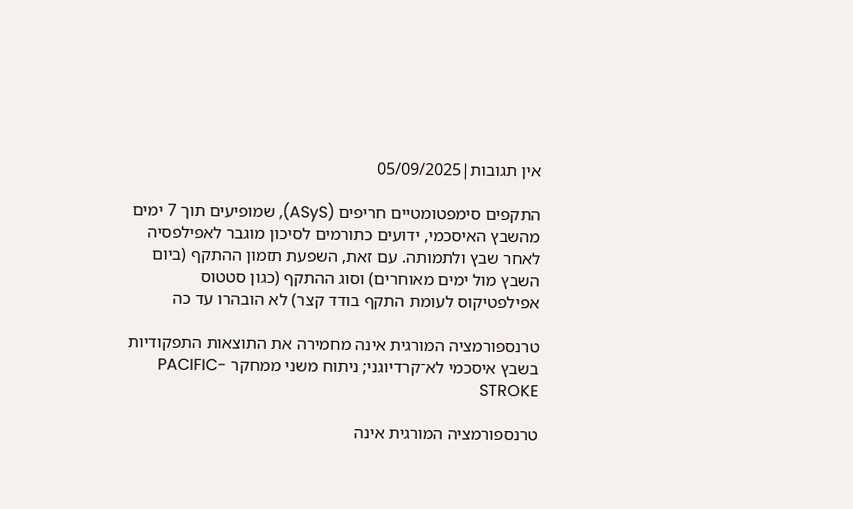אין תגובות|05/09/2025

התקפים סימפטומטיים חריפים (ASyS), שמופיעים תוך 7 ימים מהשבץ האיסכמי, ידועים כתורמים לסיכון מוגבר לאפילפסיה לאחר שבץ ולתמותה. עם זאת, השפעת תזמון ההתקף (ביום השבץ מול ימים מאוחרים) וסוג ההתקף (כגון סטטוס אפילפטיקוס לעומת התקף בודד קצר) לא הובהרו עד כה

טרנספורמציה המורגית אינה מחמירה את התוצאות התפקודיות בשבץ איסכמי לא־קרדיוגני; ניתוח משני ממחקר PACIFIC-STROKE

טרנספורמציה המורגית אינה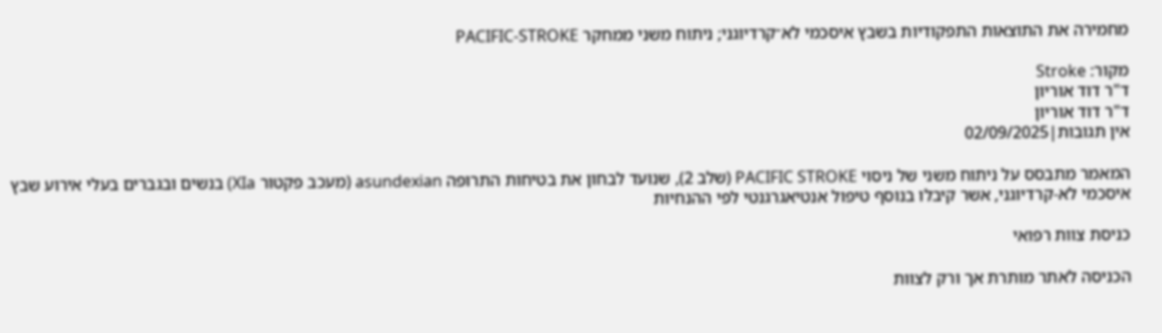מחמירה את התוצאות התפקודיות בשבץ איסכמי לא־קרדיוגני; ניתוח משני ממחקר PACIFIC-STROKE

מקור: Stroke
ד"ר דוד אוריון
ד"ר דוד אוריון
אין תגובות|02/09/2025

המאמר מתבסס על ניתוח משני של ניסוי PACIFIC STROKE (שלב 2), שנועד לבחון את בטיחות התרופה asundexian (מעכב פקטור XIa) בנשים ובגברים בעלי אירוע שבץ איסכמי לא-קרדיוגני, אשר קיבלו בנוסף טיפול אנטיאגרגנטי לפי ההנחיות

כניסת צוות רפואי

הכניסה לאתר מותרת אך ורק לצוות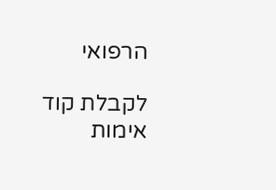הרפואי

לקבלת קוד אימות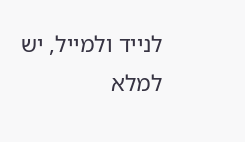לנייד ולמייל, יש למלא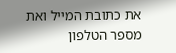את כתובת המייל ואת מספר הטלפון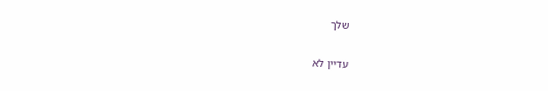שלך

עדיין לא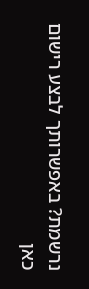נרשמת? באפשרותך לבצע רישום כאן